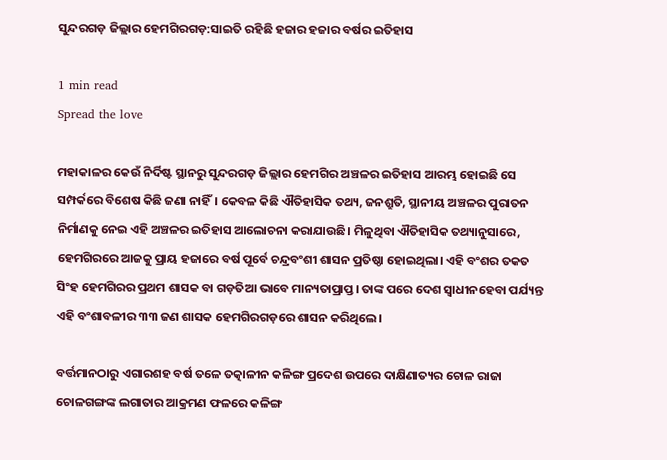ସୁନ୍ଦରଗଡ଼ ଜିଲ୍ଲାର ହେମଗିରଗଡ଼:ସାଇତି ରହିଛି ହଜାର ହଜାର ବର୍ଷର ଇତିହାସ

1 min read
Spread the love

ମହାକାଳର କେଉଁ ନିର୍ଦିଷ୍ଟ ସ୍ଥାନରୁ ସୁନ୍ଦରଗଡ଼ ଜିଲ୍ଲାର ହେମଗିର ଅଞ୍ଚଳର ଇତିହାସ ଆରମ୍ଭ ହୋଇଛି ସେ ସମ୍ପର୍କରେ ବିଶେଷ କିଛି ଜଣା ନାହିଁ। କେବଳ କିଛି ଐତିହାସିକ ତଥ୍ୟ, ଜନଶ୍ରୁତି, ସ୍ଥାନୀୟ ଅଞ୍ଚଳର ପୁରାତନ ନିର୍ମାଣକୁ ନେଇ ଏହି ଅଞ୍ଚଳର ଇତିହାସ ଆଲୋଚନା କରାଯାଉଛି। ମିଳୁଥିବା ଐତିହାସିକ ତଥ୍ୟାନୁସାରେ, ହେମଗିରରେ ଆଜକୁ ପ୍ରାୟ ହଜାରେ ବର୍ଷ ପୂର୍ବେ ଚନ୍ଦ୍ରବଂଶୀ ଶାସନ ପ୍ରତିଷ୍ଠା ହୋଇଥିଲା। ଏହି ବଂଶର ତକତ ସିଂହ ହେମଗିରର ପ୍ରଥମ ଶାସକ ବା ଗଡ଼ତିଆ ଭାବେ ମାନ୍ୟତାପ୍ରାପ୍ତ। ତାଙ୍କ ପରେ ଦେଶ ସ୍ବାଧୀନହେବା ପର୍ଯ୍ୟନ୍ତ ଏହି ବଂଶାବଳୀର ୩୩ ଜଣ ଶାସକ ହେମଗିରଗଡ଼ରେ ଶାସନ କରିଥିଲେ।

ବର୍ତ୍ତମାନଠାରୁ ଏଗାରଶହ ବର୍ଷ ତଳେ ତତ୍କାଳୀନ କଳିଙ୍ଗ ପ୍ରଦେଶ ଉପରେ ଦାକ୍ଷିଣାତ୍ୟର ଚୋଳ ରାଜା ଚୋଳଗଙ୍ଗଙ୍କ ଲଗାତାର ଆକ୍ରମଣ ଫଳରେ କଳିଙ୍ଗ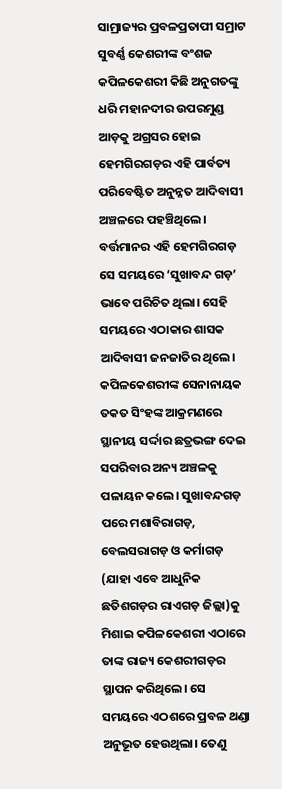ସାମ୍ରାଜ୍ୟର ପ୍ରବଳପ୍ରତାପୀ ସମ୍ରାଟ ସୁବର୍ଣ୍ଣ କେଶରୀଙ୍କ ବଂଶଜ କପିଳକେଶରୀ କିଛି ଅନୁଗତଙ୍କୁ ଧରି ମହାନଦୀର ଉପରମୁଣ୍ଡ ଆଡ଼କୁ ଅଗ୍ରସର ହୋଇ ହେମଗିରଗଡ଼ର ଏହି ପାର୍ବତ୍ୟ ପରିବେଷ୍ଟିତ ଅନୁନ୍ନତ ଆଦିବାସୀ ଅଞ୍ଚଳରେ ପହଞ୍ଚିଥିଲେ। ବର୍ତ୍ତମାନର ଏହି ହେମଗିରଗଡ଼ ସେ ସମୟରେ ‘ସୁଖାବନ୍ଦ ଗଡ଼’ ଭାବେ ପରିଚିତ ଥିଲା। ସେହି ସମୟରେ ଏଠାକାର ଶାସକ ଆଦିବାସୀ ଜନଜାତିର ଥିଲେ। କପିଳକେଶରୀଙ୍କ ସେନାନାୟକ ତକତ ସିଂହଙ୍କ ଆକ୍ରମଣରେ ସ୍ଥାନୀୟ ସର୍ଦ୍ଦାର ଛତ୍ରଭଙ୍ଗ ଦେଇ ସପରିବାର ଅନ୍ୟ ଅଞ୍ଚଳକୁ ପଳାୟନ କଲେ। ସୁଖାବନ୍ଦଗଡ଼ ପରେ ମଶାବିରାଗଡ଼, ବେଲସରାଗଡ଼ ଓ କର୍ମାଗଡ଼ (ଯାହା ଏବେ ଆଧୁନିକ ଛତିଶଗଡ଼ର ରାଏଗଡ଼ ଜିଲ୍ଲା)କୁ ମିଶାଇ କପିଳକେଶରୀ ଏଠାରେ ତାଙ୍କ ରାଜ୍ୟ କେଶରୀଗଡ଼ର ସ୍ଥାପନ କରିଥିଲେ। ସେ ସମୟରେ ଏଠଶରେ ପ୍ରବଳ ଥଣ୍ଡା ଅନୁଭୂତ ହେଉଥିଲା। ତେଣୁ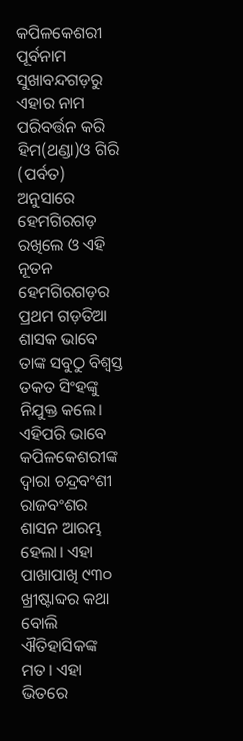କପିଳକେଶରୀ ପୂର୍ବନାମ ସୁଖାବନ୍ଦଗଡ଼ରୁ ଏହାର ନାମ ପରିବର୍ତ୍ତନ କରି ହିମ(ଥଣ୍ଡା)ଓ ଗିରି (ପର୍ବତ) ଅନୁସାରେ ହେମଗିରଗଡ଼ ରଖିଲେ ଓ ଏହି ନୂତନ ହେମଗିରଗଡ଼ର ପ୍ରଥମ ଗଡ଼ତିଆ ଶାସକ ଭାବେ ତାଙ୍କ ସବୁଠୁ ବିଶ୍ବସ୍ତ ତକତ ସିଂହଙ୍କୁ ନିଯୁକ୍ତ କଲେ। ଏହିପରି ଭାବେ କପିଳକେଶରୀଙ୍କ ଦ୍ଵାରା ଚନ୍ଦ୍ରବଂଶୀ ରାଜବଂଶର ଶାସନ ଆରମ୍ଭ ହେଲା। ଏହା ପାଖାପାଖି ୯୩୦ ଖ୍ରୀଷ୍ଟାବ୍ଦର କଥା ବୋଲି ଐତିହାସିକଙ୍କ ମତ। ଏହା ଭିତରେ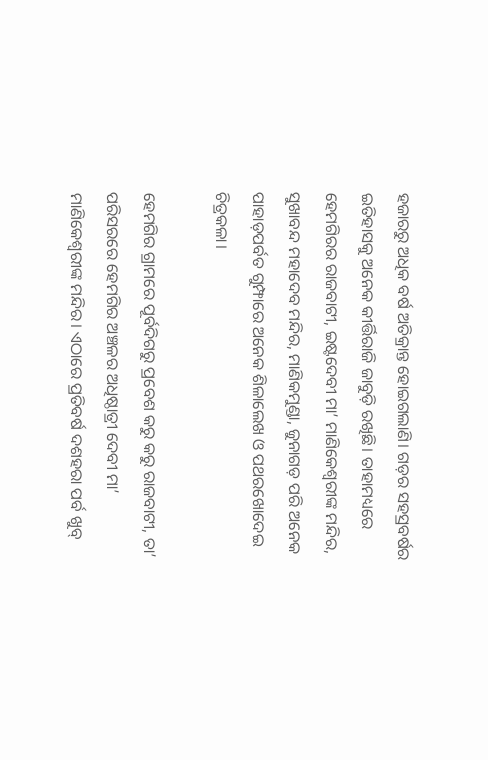ହଜାରରୁ ଅଧିକ ବର୍ଷ ଅତିକ୍ରାନ୍ତ ହୋଇଗଲାଣି। ଗଡ଼ର ସହସ୍ରବର୍ଷର ଇତିହାସକୁ ଅନେକ କୀର୍ତ୍ତିରାଜି ଜାବୁଡ଼ି ରଖିଛି। ତାହାମଧ୍ୟରେ ହେମଗିରର ରାଜବାଟୀ, ଇଷ୍ଟଦେବୀ ମା’ ମାଣିକେଶ୍ବରୀଙ୍କ ମନ୍ଦିର, ସୁଖାବନ୍ଦ ମହାଦେବ ମନ୍ଦିର, ମାଣିକମୁଣ୍ଡା, ଜୁନାଗଡ଼ ପରି ଅନେକ ପାହାଡ଼ପର୍ବତ ଗୁମ୍ଫାରେ ଅନେକ ଶିଳାଲେଖ ଓ ପଥରଖୋଦେଇ ଚିତ୍ରକଳା।

ହେମଗିର ଗ୍ରାମରେ ପୂର୍ବଦିଗରୁ ପ୍ରବେଶ କରୁ କରୁ ରାଜବାଟୀ, ତା’ ପରିସରରେ ହେମଗିର ଅଞ୍ଚଳର ଅଧିଷ୍ଠାତ୍ରୀ ଦେବୀ ମା’ ମାଣିକେଶ୍ବରୀଙ୍କ ମନ୍ଦିର। ଏଠାରେ ପ୍ରତିବର୍ଷ ଦଶହରା ପର୍ବ ଖୁବ୍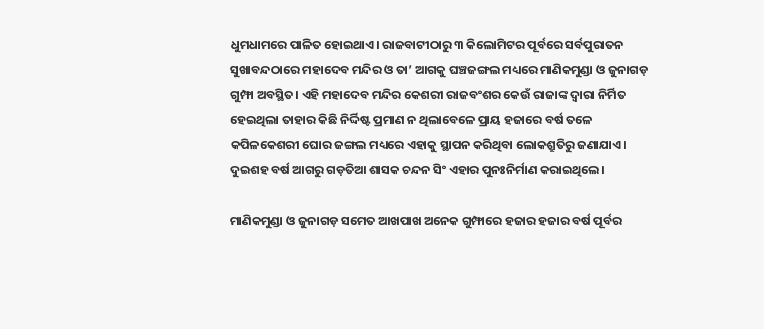ଧୁମଧାମରେ ପାଳିତ ହୋଇଥାଏ। ରାଜବାଟୀଠାରୁ ୩ କିଲୋମିଟର ପୂର୍ବରେ ସର୍ବପୁରାତନ ସୁଖାବନ୍ଦଠାରେ ମହାଦେବ ମନ୍ଦିର ଓ ତା’ ଆଗକୁ ଘଞ୍ଚଜଙ୍ଗଲ ମଧ୍ୟରେ ମାଣିକମୁଣ୍ଡା ଓ ଜୁନାଗଡ଼ ଗୁମ୍ଫା ଅବସ୍ଥିତ। ଏହି ମହାଦେବ ମନ୍ଦିର କେଶରୀ ରାଜବଂଶର କେଉଁ ରାଜାଙ୍କ ଦ୍ଵାରା ନିର୍ମିତ ହେଇଥିଲା ତାହାର କିଛି ନିର୍ଦ୍ଦିଷ୍ଟ ପ୍ରମାଣ ନ ଥିଲାବେଳେ ପ୍ରାୟ ହଜାରେ ବର୍ଷ ତଳେ କପିଳକେଶରୀ ଘୋର ଜଙ୍ଗଲ ମଧ୍ୟରେ ଏହାକୁ ସ୍ଥାପନ କରିଥିବା ଲୋକଶ୍ରୁତିରୁ ଜଣାଯାଏ। ଦୁଇଶହ ବର୍ଷ ଆଗରୁ ଗଡ଼ତିଆ ଶାସକ ଚନ୍ଦନ ସିଂ ଏହାର ପୁନଃନିର୍ମାଣ କରାଇଥିଲେ।

ମାଣିକମୁଣ୍ଡା ଓ ଜୁନାଗଡ଼ ସମେତ ଆଖପାଖ ଅନେକ ଗୁମ୍ଫାରେ ହଜାର ହଜାର ବର୍ଷ ପୂର୍ବର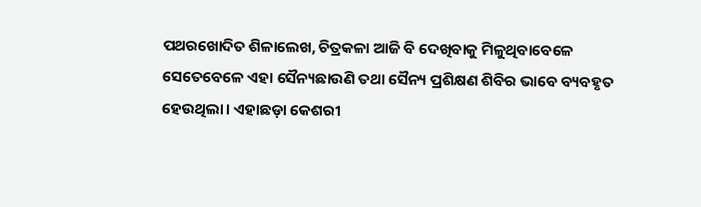ପଥରଖୋଦିତ ଶିଳାଲେଖ, ଚିତ୍ରକଳା ଆଜି ବି ଦେଖିବାକୁ ମିଳୁଥିବାବେଳେ ସେତେବେଳେ ଏହା ସୈନ୍ୟଛାଉଣି ତଥା ସୈନ୍ୟ ପ୍ରଶିକ୍ଷଣ ଶିବିର ଭାବେ ବ୍ୟବହୃତ ହେଉଥିଲା। ଏହାଛଡ଼ା କେଶରୀ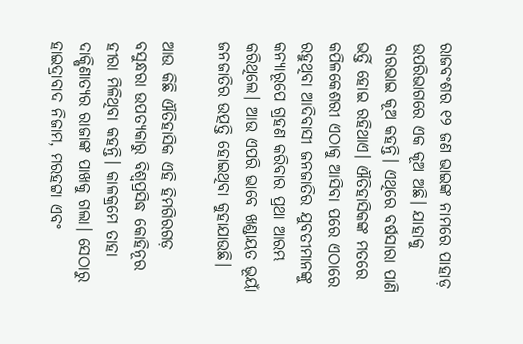ରାଜବଂଶର ୧୨ ଜଣ ଭାଇଙ୍କ ନାମରେ ପାହାଡ଼ ଉପରିଭାଗରେ ଏକ କୂଅ ଅଛି। ଯାହାକୁ ବାରଭାଇ କୂଅ କହନ୍ତି। ଏଥିରେ ବର୍ଷସାରା ପାଣି ଭର୍ତ୍ତି ହୋଇ ରହିଥାଏ। ଐତିହାସିକଙ୍କ ମତରେ କପିଳକେଶରୀ ଏଠାକୁ ଆସିବା ପରେ ଏଠାରେ ରହୁଥିବା ଆଦିବାସୀ ଜନଜାତିର ଯୁବତୀମାନଙ୍କୁ କନ୍ୟାରୂପେ ଗ୍ରହଣ କରିବାର ପ୍ରଥା ଆରମ୍ଭ କରିଥିଲେ। ଆଉ ଏପରି ଭାବେ ଖଣ୍ଡାୟତ ଭୂୟାଁ ଜନଜାତିର ଉତ୍ପତ୍ତି ହୋଇଥିବା କୁହାଯାଉଛି।

ଆଉ କିଛି ଐତିହାସିକ ଏହି ହିମଗିରଗଡ଼ ବସୁନ୍ଧରା ଉପତ୍ୟକାରୁ ବିଶ୍ଵପ୍ରସିଦ୍ଧ କୋହିନୂର ହୀରା ମିଳିଥିବା କହନ୍ତି। କାଳକ୍ରମେ ତାହା ଦାକ୍ଷିଣାତ୍ୟର ରାଜାଙ୍କ ପାଖକୁ ଗଲା। ସେଠାରୁ ହାଇଦ୍ରାବାଦ ନିଜାମ, ମରହଟ୍ଟା ଏବଂ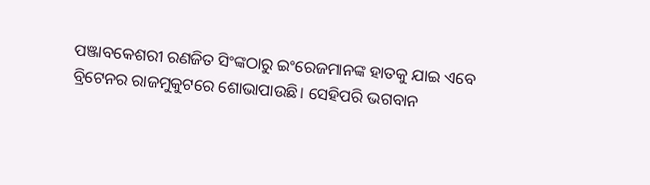ପଞ୍ଜାବକେଶରୀ ରଣଜିତ ସିଂଙ୍କଠାରୁ ଇଂରେଜମାନଙ୍କ ହାତକୁ ଯାଇ ଏବେ ବ୍ରିଟେନର ରାଜମୁକୁଟରେ ଶୋଭାପାଉଛି। ସେହିପରି ଭଗବାନ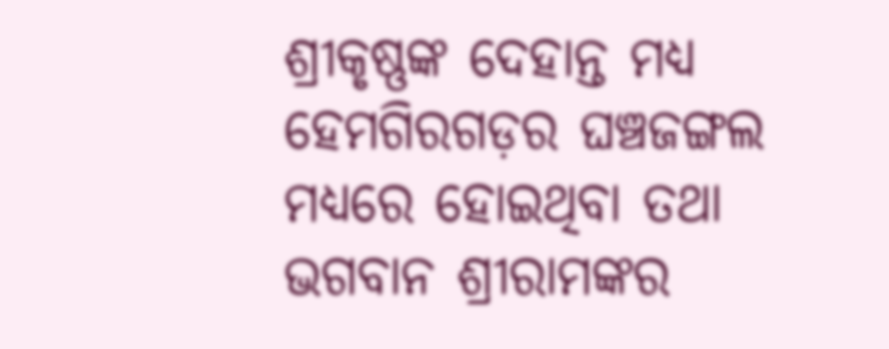ଶ୍ରୀକୃଷ୍ଣଙ୍କ ଦେହାନ୍ତ ମଧ୍ୟ ହେମଗିରଗଡ଼ର ଘଞ୍ଚଜଙ୍ଗଲ ମଧ୍ୟରେ ହୋଇଥିବା ତଥା ଭଗବାନ ଶ୍ରୀରାମଙ୍କର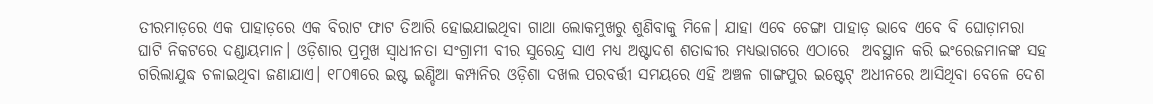ତୀରମାଡ଼ରେ ଏକ ପାହାଡ଼ରେ ଏକ ବିରାଟ ଫାଟ ତିଆରି ହୋଇଯାଇଥିବା ଗାଥା ଲୋକମୁଖରୁ ଶୁଣିବାକୁ ମିଳେ। ଯାହା ଏବେ ଚେଙ୍ଗା ପାହାଡ଼ ଭାବେ ଏବେ ବି ଘୋଡ଼ାମରା ଘାଟି ନିକଟରେ ଦଣ୍ଡାୟମାନ। ଓଡ଼ିଶାର ପ୍ରମୁଖ ସ୍ବାଧୀନତା ସଂଗ୍ରାମୀ ବୀର ସୁରେନ୍ଦ୍ର ସାଏ ମଧ୍ୟ ଅଷ୍ଟାଦଶ ଶତାବ୍ଦୀର ମଧ୍ୟଭାଗରେ ଏଠାରେ  ଅବସ୍ଥାନ କରି ଇଂରେଜମାନଙ୍କ ସହ ଗରିଲାଯୁଦ୍ଧ ଚଳାଇଥିବା ଜଣାଯାଏ। ୧୮୦୩ରେ ଇଷ୍ଟ ଇଣ୍ଡିଆ କମ୍ପାନିର ଓଡ଼ିଶା ଦଖଲ ପରବର୍ତ୍ତୀ ସମୟରେ ଏହି ଅଞ୍ଚଳ ଗାଙ୍ଗପୁର ଇଷ୍ଟେଟ୍‌ ଅଧୀନରେ ଆସିଥିବା ବେଳେ ଦେଶ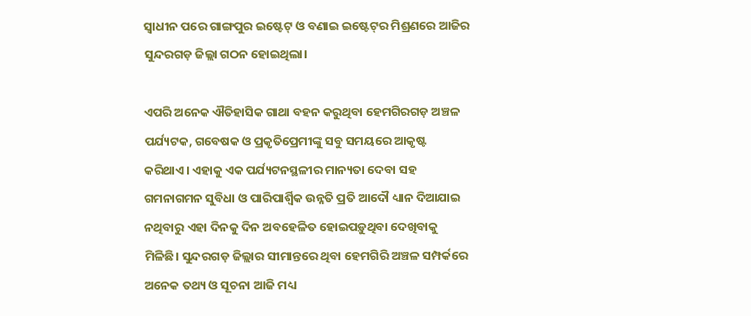ସ୍ବାଧୀନ ପରେ ଗାଙ୍ଗପୁର ଇଷ୍ଟେଟ୍‌ ଓ ବଣାଇ ଇଷ୍ଟେଟ୍‌ର ମିଶ୍ରଣରେ ଆଜିର ସୁନ୍ଦରଗଡ଼ ଜିଲ୍ଲା ଗଠନ ହୋଇଥିଲା।

ଏପରି ଅନେକ ଐତିହାସିକ ଗାଥା ବହନ କରୁଥିବା ହେମଗିରଗଡ଼ ଅଞ୍ଚଳ ପର୍ଯ୍ୟଟକ, ଗବେଷକ ଓ ପ୍ରକୃତିପ୍ରେମୀଙ୍କୁ ସବୁ ସମୟରେ ଆକୃଷ୍ଟ କରିଥାଏ। ଏହାକୁ ଏକ ପର୍ଯ୍ୟଟନସ୍ଥଳୀର ମାନ୍ୟତା ଦେବା ସହ ଗମନାଗମନ ସୁବିଧା ଓ ପାରିପାର୍ଶ୍ବିକ ଉନ୍ନତି ପ୍ରତି ଆଦୌ ଧ୍ୟାନ ଦିଆଯାଇ ନଥିବାରୁ ଏହା ଦିନକୁ ଦିନ ଅବହେଳିତ ହୋଇପଡ଼ୁଥିବା ଦେଖିବାକୁ ମିଳିଛି। ସୁନ୍ଦରଗଡ଼ ଜିଲ୍ଲାର ସୀମାନ୍ତରେ ଥିବା ହେମଗିରି ଅଞ୍ଚଳ ସମ୍ପର୍କରେ ଅନେକ ତଥ୍ୟ ଓ ସୂଚନା ଆଜି ମଧ୍ୟ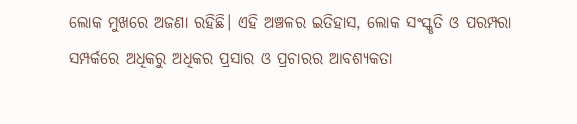ଲୋକ ମୁଖରେ ଅଜଣା ରହିଛି। ଏହି ଅଞ୍ଚଳର ଇତିହାସ, ଲୋକ ସଂସ୍କୃତି ଓ ପରମ୍ପରା ସମ୍ପର୍କରେ ଅଧିକରୁ ଅଧିକର ପ୍ରସାର ଓ ପ୍ରଚାରର ଆବଶ୍ୟକତା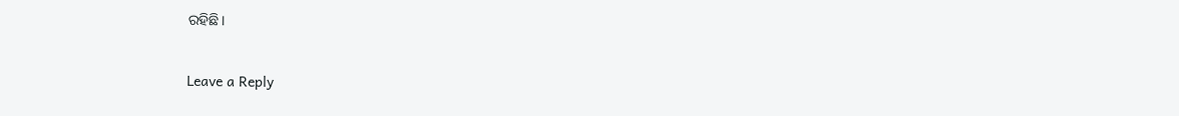ରହିଛି।

Leave a Reply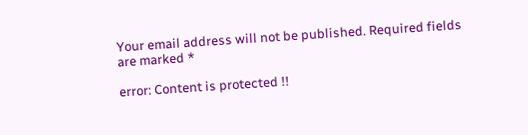Your email address will not be published. Required fields are marked *

error: Content is protected !!